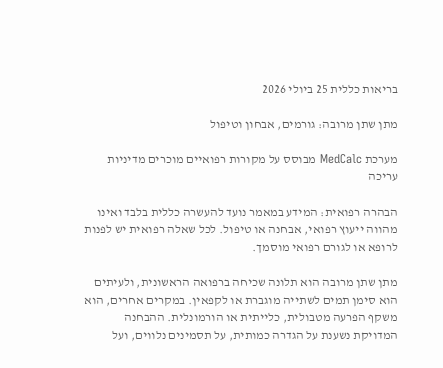בריאות כללית 25 ביולי 2026

מתן שתן מרובה: גורמים, אבחון וטיפול

מערכת MedCalc מבוסס על מקורות רפואיים מוכרים מדיניות עריכה

הבהרה רפואית: המידע במאמר נועד להעשרה כללית בלבד ואינו מהווה ייעוץ רפואי, אבחנה או טיפול. לכל שאלה רפואית יש לפנות לרופא או לגורם רפואי מוסמך.

מתן שתן מרובה הוא תלונה שכיחה ברפואה הראשונית, ולעיתים הוא סימן תמים לשתייה מוגברת או לקפאין. במקרים אחרים, הוא משקף הפרעה מטבולית, כלייתית או הורמונלית. ההבחנה המדויקת נשענת על הגדרה כמותית, על תסמינים נלווים, ועל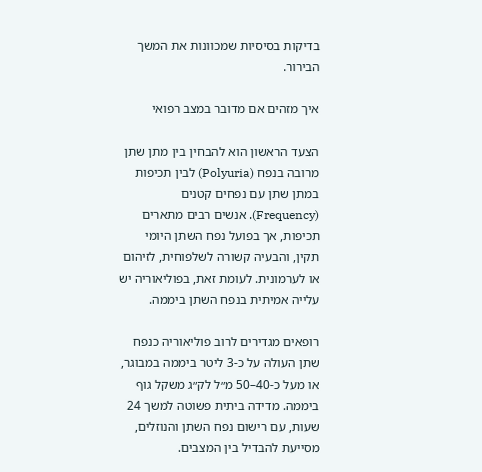בדיקות בסיסיות שמכוונות את המשך הבירור.

איך מזהים אם מדובר במצב רפואי

הצעד הראשון הוא להבחין בין מתן שתן מרובה בנפח (Polyuria) לבין תכיפות במתן שתן עם נפחים קטנים (Frequency). אנשים רבים מתארים תכיפות, אך בפועל נפח השתן היומי תקין, והבעיה קשורה לשלפוחית, לזיהום או לערמונית. לעומת זאת, בפוליאוריה יש עלייה אמיתית בנפח השתן ביממה.

רופאים מגדירים לרוב פוליאוריה כנפח שתן העולה על כ-3 ליטר ביממה במבוגר, או מעל כ-40–50 מ״ל לק״ג משקל גוף ביממה. מדידה ביתית פשוטה למשך 24 שעות, עם רישום נפח השתן והנוזלים, מסייעת להבדיל בין המצבים.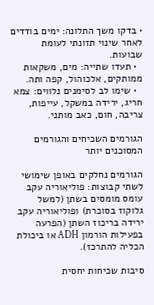• בדקו משך התלונה: ימים בודדים לאחר שינוי תזונתי לעומת שבועות.
  • תעדו שתייה: מים, משקאות ממותקים, אלכוהול, קפה ותה.
  • שימו לב לסימנים נלווים: צמא חריג, ירידה במשקל, עייפות, צריבה, חום, כאב מותני.

הגורמים השכיחים והגורמים המסוכנים יותר

הגורמים נחלקים באופן שימושי לשתי קבוצות: פוליאוריה עקב עומס מומסים בשתן (למשל גלוקוז בסוכרת) ופוליאוריה עקב ירידה בריכוז השתן (הפרעה בפעילות הורמון ADH או ביכולת הכליה להתרכז).

סיבות שכיחות יחסית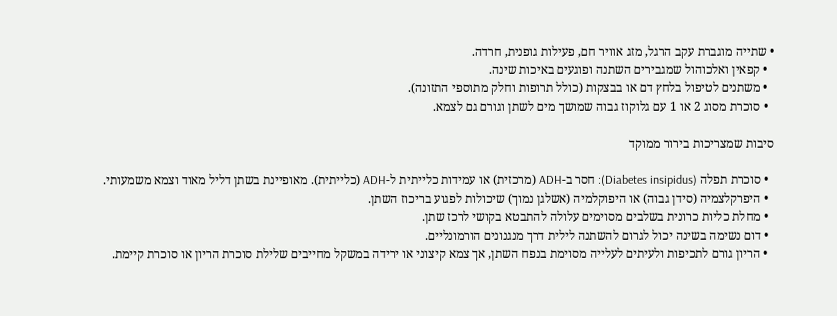• שתייה מוגברת עקב הרגל, מזג אוויר חם, פעילות גופנית, חרדה.
  • קפאין ואלכוהול שמגבירים השתנה ופוגעים באיכות שינה.
  • משתנים לטיפול בלחץ דם או בבצקות (כולל תרופות וחלק מתוספי התזונה).
  • סוכרת מסוג 2 או 1 עם גלוקוז גבוה שמושך מים לשתן וגורם גם לצמא.

סיבות שמצריכות בירור ממוקד

  • סוכרת תפלה (Diabetes insipidus): חסר ב-ADH (מרכזית) או עמידות כלייתית ל-ADH (כלייתית). מאופיינת בשתן דליל מאוד וצמא משמעותי.
  • היפרקלצמיה (סידן גבוה) או היפוקלמיה (אשלגן נמוך) שיכולות לפגוע בריכוז השתן.
  • מחלת כליות כרונית בשלבים מסוימים עלולה להתבטא בקושי לרכז שתן.
  • דום נשימה בשינה יכול לגרום להשתנה לילית דרך מנגנונים הורמונליים.
  • הריון גורם לתכיפות ולעיתים לעלייה מסוימת בנפח השתן, אך צמא קיצוני או ירידה במשקל מחייבים שלילת סוכרת הריון או סוכרת קיימת.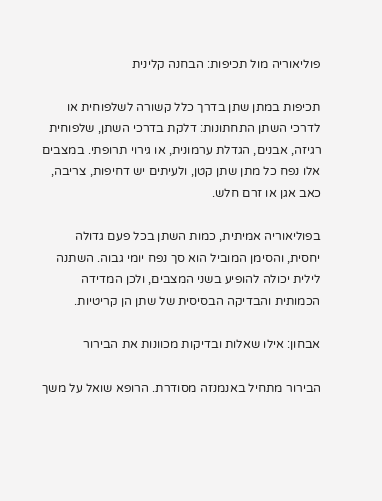פוליאוריה מול תכיפות: הבחנה קלינית

תכיפות במתן שתן בדרך כלל קשורה לשלפוחית או לדרכי השתן התחתונות: דלקת בדרכי השתן, שלפוחית רגיזה, אבנים, הגדלת ערמונית, או גירוי תרופתי. במצבים אלו נפח כל מתן שתן קטן, ולעיתים יש דחיפות, צריבה, כאב אגן או זרם חלש.

בפוליאוריה אמיתית, כמות השתן בכל פעם גדולה יחסית, והסימן המוביל הוא סך נפח יומי גבוה. השתנה לילית יכולה להופיע בשני המצבים, ולכן המדידה הכמותית והבדיקה הבסיסית של שתן הן קריטיות.

אבחון: אילו שאלות ובדיקות מכוונות את הבירור

הבירור מתחיל באנמנזה מסודרת. הרופא שואל על משך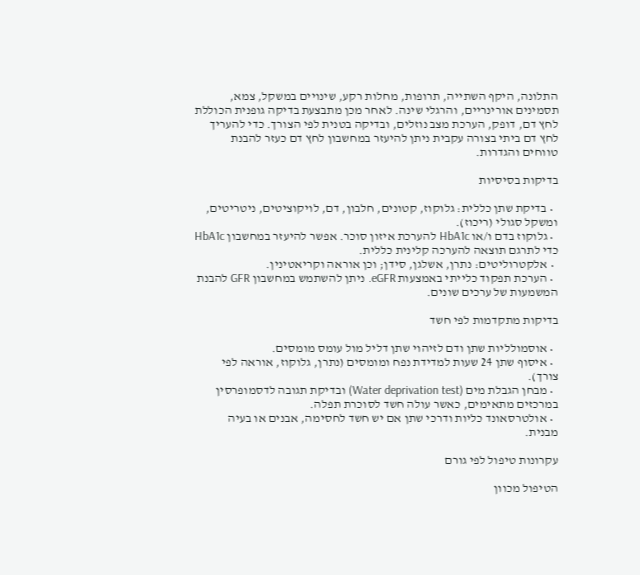התלונה, היקף השתייה, תרופות, מחלות רקע, שינויים במשקל, צמא, תסמינים אורינריים, והרגלי שינה. לאחר מכן מתבצעת בדיקה גופנית הכוללת לחץ דם, דופק, הערכת מצב נוזלים, ובדיקה בטנית לפי הצורך. כדי להעריך לחץ דם ביתי בצורה עקבית ניתן להיעזר במחשבון לחץ דם כעזר להבנת טווחים והגדרות.

בדיקות בסיסיות

  • בדיקת שתן כללית: גלוקוז, קטונים, חלבון, דם, לויקוציטים, ניטריטים, ומשקל סגולי (ריכוז).
  • גלוקוז בדם ו/או HbA1c להערכת איזון סוכר. אפשר להיעזר במחשבון HbA1c כדי לתרגם תוצאה להערכה קלינית כללית.
  • אלקטרוליטים: נתרן, אשלגן, סידן; וכן אוראה וקריאטינין.
  • הערכת תפקוד כלייתי באמצעות eGFR. ניתן להשתמש במחשבון GFR להבנת המשמעות של ערכים שונים.

בדיקות מתקדמות לפי חשד

  • אוסמולליות שתן ודם לזיהוי שתן דליל מול עומס מומסים.
  • איסוף שתן 24 שעות למדידת נפח ומומסים (נתרן, גלוקוז, אוראה לפי צורך).
  • מבחן הגבלת מים (Water deprivation test) ובדיקת תגובה לדסמופרסין במרכזים מתאימים, כאשר עולה חשד לסוכרת תפלה.
  • אולטרסאונד כליות ודרכי שתן אם יש חשד לחסימה, אבנים או בעיה מבנית.

עקרונות טיפול לפי גורם

הטיפול מכוון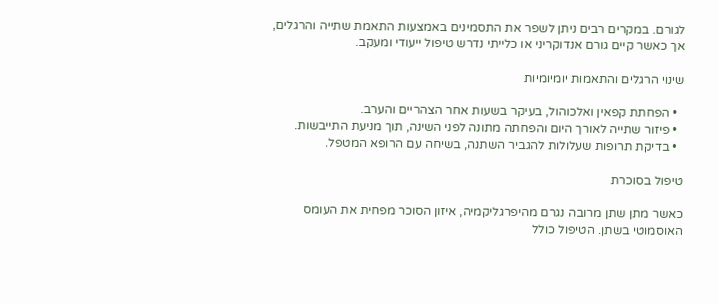לגורם. במקרים רבים ניתן לשפר את התסמינים באמצעות התאמת שתייה והרגלים, אך כאשר קיים גורם אנדוקריני או כלייתי נדרש טיפול ייעודי ומעקב.

שינוי הרגלים והתאמות יומיומיות

  • הפחתת קפאין ואלכוהול, בעיקר בשעות אחר הצהריים והערב.
  • פיזור שתייה לאורך היום והפחתה מתונה לפני השינה, תוך מניעת התייבשות.
  • בדיקת תרופות שעלולות להגביר השתנה, בשיחה עם הרופא המטפל.

טיפול בסוכרת

כאשר מתן שתן מרובה נגרם מהיפרגליקמיה, איזון הסוכר מפחית את העומס האוסמוטי בשתן. הטיפול כולל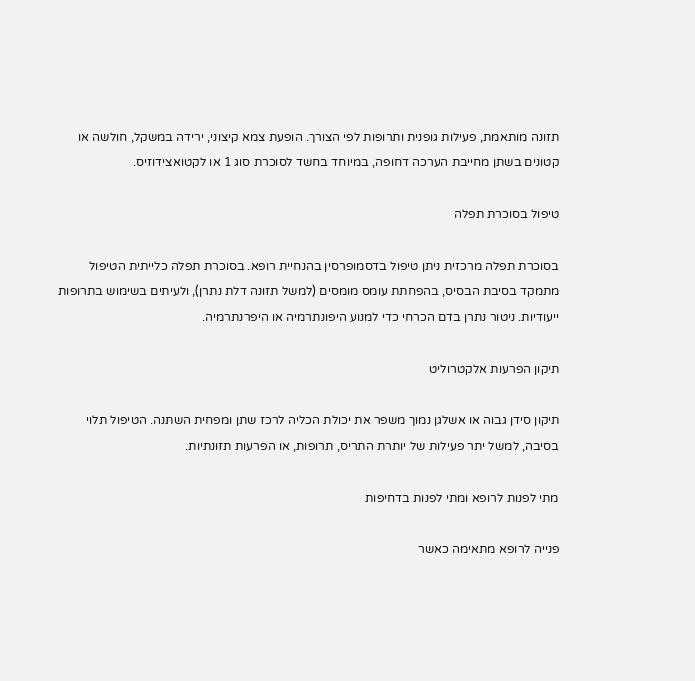תזונה מותאמת, פעילות גופנית ותרופות לפי הצורך. הופעת צמא קיצוני, ירידה במשקל, חולשה או קטונים בשתן מחייבת הערכה דחופה, במיוחד בחשד לסוכרת סוג 1 או לקטואצידוזיס.

טיפול בסוכרת תפלה

בסוכרת תפלה מרכזית ניתן טיפול בדסמופרסין בהנחיית רופא. בסוכרת תפלה כלייתית הטיפול מתמקד בסיבת הבסיס, בהפחתת עומס מומסים (למשל תזונה דלת נתרן), ולעיתים בשימוש בתרופות ייעודיות. ניטור נתרן בדם הכרחי כדי למנוע היפונתרמיה או היפרנתרמיה.

תיקון הפרעות אלקטרוליט

תיקון סידן גבוה או אשלגן נמוך משפר את יכולת הכליה לרכז שתן ומפחית השתנה. הטיפול תלוי בסיבה, למשל יתר פעילות של יותרת התריס, תרופות, או הפרעות תזונתיות.

מתי לפנות לרופא ומתי לפנות בדחיפות

פנייה לרופא מתאימה כאשר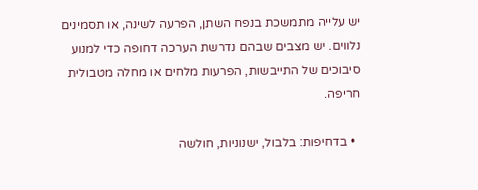יש עלייה מתמשכת בנפח השתן, הפרעה לשינה, או תסמינים נלווים. יש מצבים שבהם נדרשת הערכה דחופה כדי למנוע סיבוכים של התייבשות, הפרעות מלחים או מחלה מטבולית חריפה.

  • בדחיפות: בלבול, ישנוניות, חולשה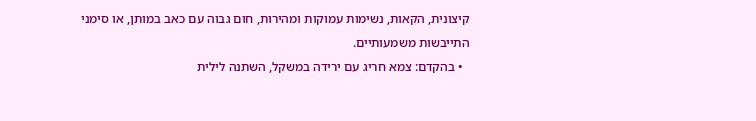קיצונית, הקאות, נשימות עמוקות ומהירות, חום גבוה עם כאב במותן, או סימני התייבשות משמעותיים.
  • בהקדם: צמא חריג עם ירידה במשקל, השתנה לילית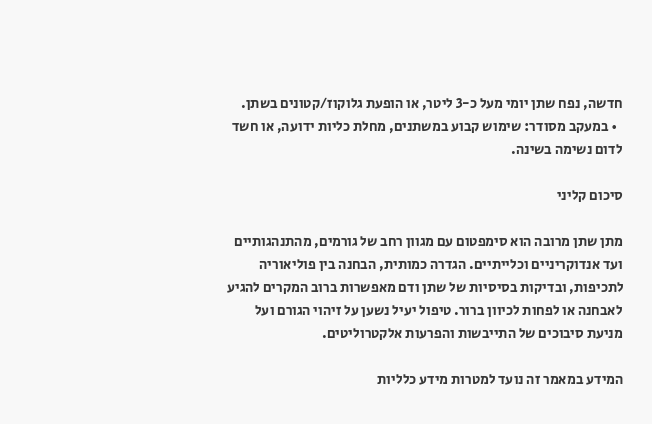חדשה, נפח שתן יומי מעל כ-3 ליטר, או הופעת גלוקוז/קטונים בשתן.
  • במעקב מסודר: שימוש קבוע במשתנים, מחלת כליות ידועה, או חשד לדום נשימה בשינה.

סיכום קליני

מתן שתן מרובה הוא סימפטום עם מגוון רחב של גורמים, מהתנהגותיים ועד אנדוקריניים וכלייתיים. הגדרה כמותית, הבחנה בין פוליאוריה לתכיפות, ובדיקות בסיסיות של שתן ודם מאפשרות ברוב המקרים להגיע לאבחנה או לפחות לכיוון ברור. טיפול יעיל נשען על זיהוי הגורם ועל מניעת סיבוכים של התייבשות והפרעות אלקטרוליטים.

המידע במאמר זה נועד למטרות מידע כלליות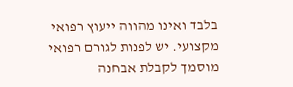בלבד ואינו מהווה ייעוץ רפואי מקצועי. יש לפנות לגורם רפואי מוסמך לקבלת אבחנה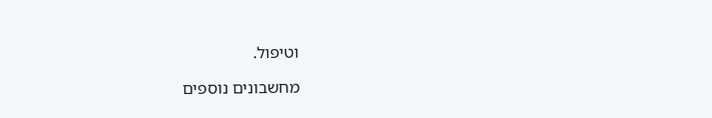וטיפול.

מחשבונים נוספים